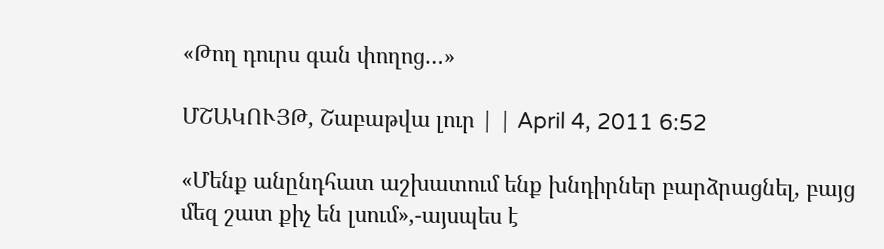«Թող դուրս գան փողոց…»

ՄՇԱԿՈՒՅԹ, Շաբաթվա լուր | | April 4, 2011 6:52

«Մենք անընդհատ աշխատում ենք խնդիրներ բարձրացնել, բայց մեզ շատ քիչ են լսում»,-այսպես է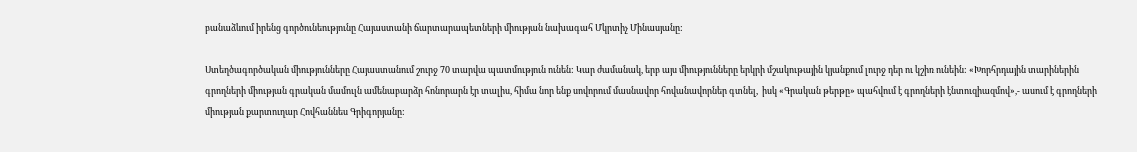բանաձևում իրենց գործունեությունը Հայաստանի ճարտարապետների միության նախագահ Մկրտիչ Մինասյանը:

Ստեղծագործական միությունները Հայաստանում շուրջ 70 տարվա պատմություն ունեն: Կար ժամանակ, երբ այս միությունները երկրի մշակութային կյանքում լուրջ դեր ու կշիռ ունեին: «Խորհրդային տարիներին գրողների միության գրական մամուլն ամենաբարձր հոնորարն էր տալիս, հիմա նոր ենք սովորում մասնավոր հովանավորներ գտնել,  իսկ «Գրական թերթը» պահվում է գրողների էնտուզիազմով»,- ասում է գրողների միության քարտուղար Հովհաննես Գրիգորյանը: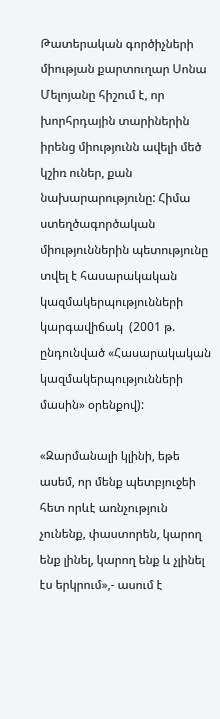Թատերական գործիչների միության քարտուղար Սոնա Մելոյանը հիշում է, որ խորհրդային տարիներին իրենց միությունն ավելի մեծ կշիռ ուներ, քան նախարարությունը: Հիմա ստեղծագործական միություններին պետությունը տվել է հասարակական կազմակերպությունների կարգավիճակ  (2001 թ. ընդունված «Հասարակական կազմակերպությունների մասին» օրենքով):

«Զարմանալի կլինի, եթե ասեմ, որ մենք պետբյուջեի հետ որևէ առնչություն չունենք, փաստորեն, կարող ենք լինել, կարող ենք և չլինել էս երկրում»,- ասում է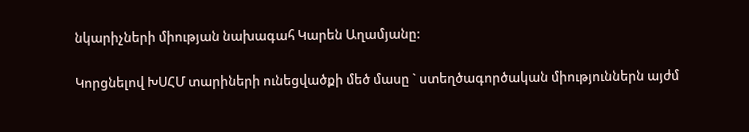նկարիչների միության նախագահ Կարեն Աղամյանը:

Կորցնելով ԽՍՀՄ տարիների ունեցվածքի մեծ մասը ` ստեղծագործական միություններն այժմ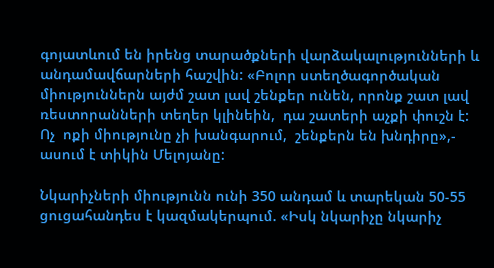գոյատևում են իրենց տարածքների վարձակալությունների և անդամավճարների հաշվին: «Բոլոր ստեղծագործական միություններն այժմ շատ լավ շենքեր ունեն, որոնք շատ լավ ռեստորանների տեղեր կլինեին,  դա շատերի աչքի փուշն է: Ոչ  ոքի միությունը չի խանգարում,  շենքերն են խնդիրը»,- ասում է տիկին Մելոյանը:

Նկարիչների միությունն ունի 350 անդամ և տարեկան 50-55 ցուցահանդես է կազմակերպում. «Իսկ նկարիչը նկարիչ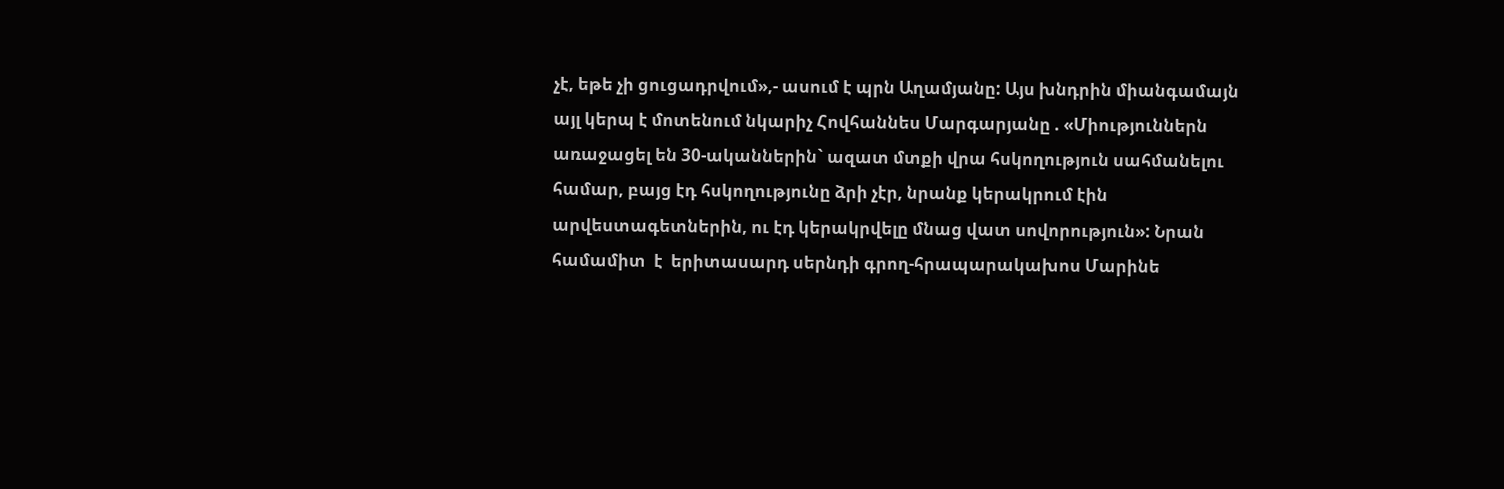չէ, եթե չի ցուցադրվում»,- ասում է պրն Աղամյանը: Այս խնդրին միանգամայն այլ կերպ է մոտենում նկարիչ Հովհաննես Մարգարյանը . «Միություններն առաջացել են 30-ականներին` ազատ մտքի վրա հսկողություն սահմանելու համար, բայց էդ հսկողությունը ձրի չէր, նրանք կերակրում էին արվեստագետներին, ու էդ կերակրվելը մնաց վատ սովորություն»: Նրան համամիտ  է  երիտասարդ սերնդի գրող-հրապարակախոս Մարինե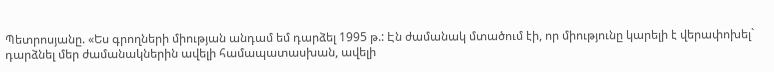Պետրոսյանը. «Ես գրողների միության անդամ եմ դարձել 1995 թ.: Էն ժամանակ մտածում էի, որ միությունը կարելի է վերափոխել` դարձնել մեր ժամանակներին ավելի համապատասխան, ավելի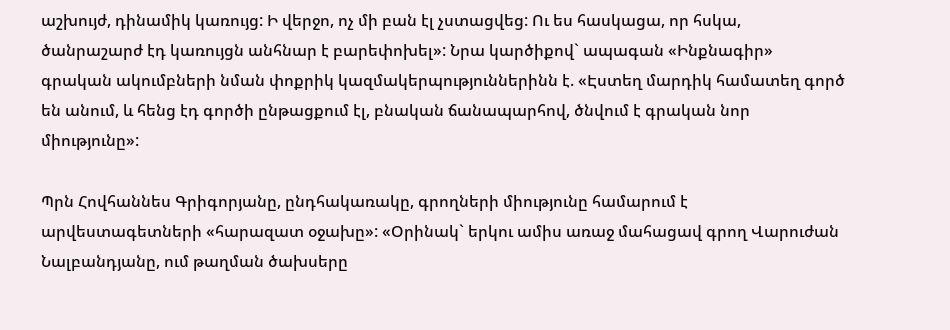աշխույժ, դինամիկ կառույց: Ի վերջո, ոչ մի բան էլ չստացվեց: Ու ես հասկացա, որ հսկա, ծանրաշարժ էդ կառույցն անհնար է բարեփոխել»: Նրա կարծիքով` ապագան «Ինքնագիր» գրական ակումբների նման փոքրիկ կազմակերպություններինն է. «Էստեղ մարդիկ համատեղ գործ են անում, և հենց էդ գործի ընթացքում էլ, բնական ճանապարհով, ծնվում է գրական նոր միությունը»:

Պրն Հովհաննես Գրիգորյանը, ընդհակառակը, գրողների միությունը համարում է արվեստագետների «հարազատ օջախը»: «Օրինակ` երկու ամիս առաջ մահացավ գրող Վարուժան Նալբանդյանը, ում թաղման ծախսերը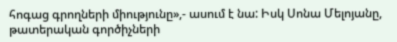հոգաց գրողների միությունը»,- ասում է նա: Իսկ Սոնա Մելոյանը, թատերական գործիչների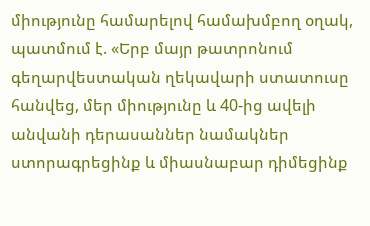միությունը համարելով համախմբող օղակ, պատմում է. «Երբ մայր թատրոնում գեղարվեստական ղեկավարի ստատուսը հանվեց, մեր միությունը և 40-ից ավելի անվանի դերասաններ նամակներ ստորագրեցինք և միասնաբար դիմեցինք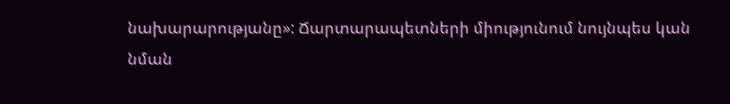նախարարությանը»: Ճարտարապետների միությունում նույնպես կան նման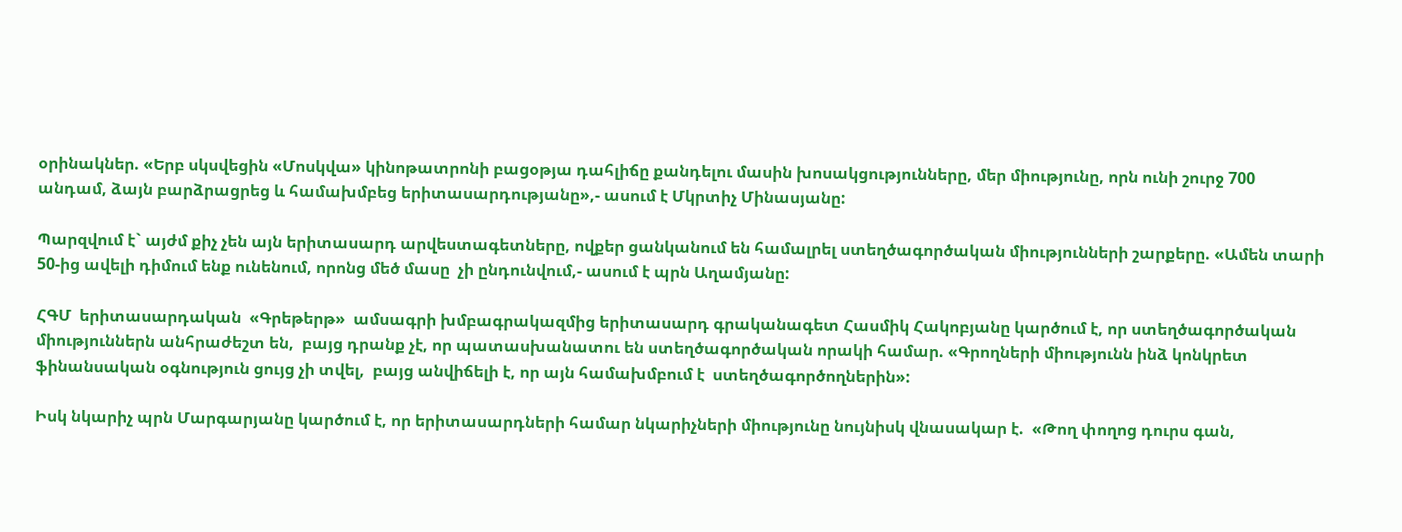օրինակներ. «Երբ սկսվեցին «Մոսկվա» կինոթատրոնի բացօթյա դահլիճը քանդելու մասին խոսակցությունները, մեր միությունը, որն ունի շուրջ 700 անդամ, ձայն բարձրացրեց և համախմբեց երիտասարդությանը»,- ասում է Մկրտիչ Մինասյանը:

Պարզվում է` այժմ քիչ չեն այն երիտասարդ արվեստագետները, ովքեր ցանկանում են համալրել ստեղծագործական միությունների շարքերը. «Ամեն տարի 50-ից ավելի դիմում ենք ունենում, որոնց մեծ մասը  չի ընդունվում,- ասում է պրն Աղամյանը:

ՀԳՄ  երիտասարդական  «Գրեթերթ»  ամսագրի խմբագրակազմից երիտասարդ գրականագետ Հասմիկ Հակոբյանը կարծում է, որ ստեղծագործական միություններն անհրաժեշտ են,  բայց դրանք չէ, որ պատասխանատու են ստեղծագործական որակի համար. «Գրողների միությունն ինձ կոնկրետ ֆինանսական օգնություն ցույց չի տվել,  բայց անվիճելի է, որ այն համախմբում է  ստեղծագործողներին»:

Իսկ նկարիչ պրն Մարգարյանը կարծում է, որ երիտասարդների համար նկարիչների միությունը նույնիսկ վնասակար է.  «Թող փողոց դուրս գան,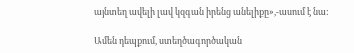այնտեղ ավելի լավ կզգան իրենց անելիքը»,-ասում է նա:

Ամեն դեպքում, ստեղծագործական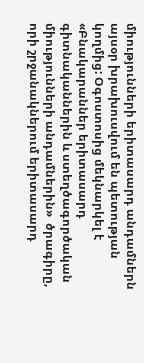միությունների երիտասարդ անդամներն այսօր խրախուսվում են պետության կողմից: Օգոստոսից մեկնարկել է   «Բնակարաններ երիտասարդ գիտնականներին և ստեղծագործական միությունների անդամներին»  ծրագիրը, որի շրջանակներում երիտասարդ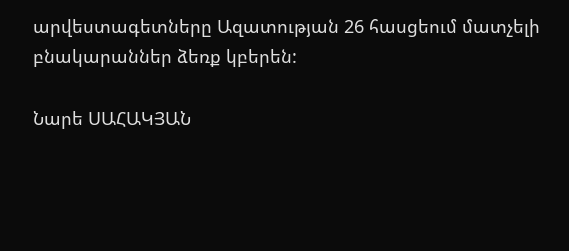արվեստագետները Ազատության 26 հասցեում մատչելի բնակարաններ ձեռք կբերեն:

Նարե ՍԱՀԱԿՅԱՆ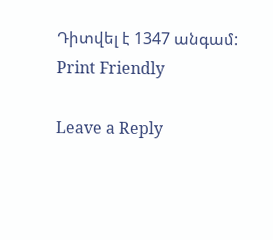Դիտվել է 1347 անգամ:
Print Friendly

Leave a Reply